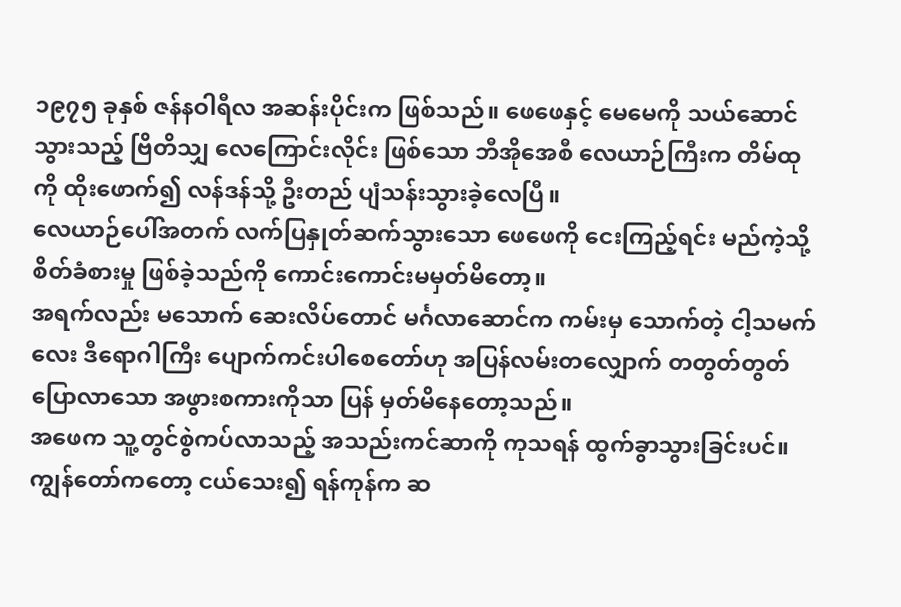၁၉၇၅ ခုနှစ် ဇန်နဝါရီလ အဆန်းပိုင်းက ဖြစ်သည်။ ဖေဖေနှင့် မေမေကို သယ်ဆောင်သွားသည့် ဗြိတိသျှ လေကြောင်းလိုင်း ဖြစ်သော ဘီအိုအေစီ လေယာဉ်ကြီးက တိမ်ထုကို ထိုးဖောက်၍ လန်ဒန်သို့ ဦးတည် ပျံသန်းသွားခဲ့လေပြီ။
လေယာဉ်ပေါ်အတက် လက်ပြနှုတ်ဆက်သွားသော ဖေဖေကို ငေးကြည့်ရင်း မည်ကဲ့သို့ စိတ်ခံစားမှု ဖြစ်ခဲ့သည်ကို ကောင်းကောင်းမမှတ်မိတော့။
အရက်လည်း မသောက် ဆေးလိပ်တောင် မင်္ဂလာဆောင်က ကမ်းမှ သောက်တဲ့ ငါ့သမက်လေး ဒီရောဂါကြီး ပျောက်ကင်းပါစေတော်ဟု အပြန်လမ်းတလျှောက် တတွတ်တွတ်ပြောလာသော အဖွားစကားကိုသာ ပြန် မှတ်မိနေတော့သည်။
အဖေက သူ့တွင်စွဲကပ်လာသည့် အသည်းကင်ဆာကို ကုသရန် ထွက်ခွာသွားခြင်းပင်။ ကျွန်တော်ကတော့ ငယ်သေး၍ ရန်ကုန်က ဆ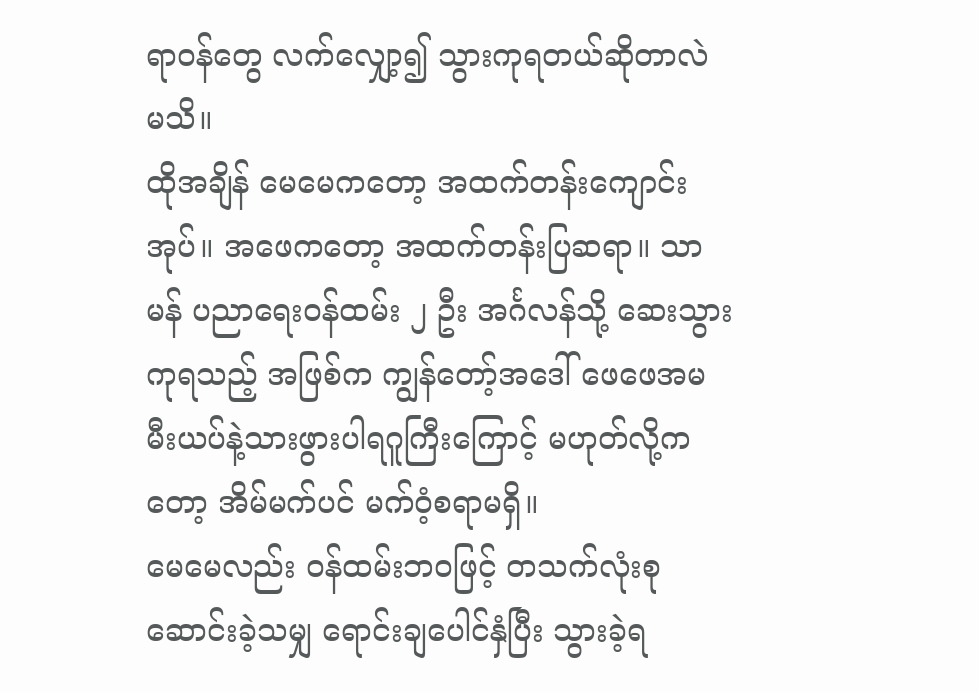ရာဝန်တွေ လက်လျှော့၍ သွားကုရတယ်ဆိုတာလဲ မသိ။
ထိုအချိန် မေမေကတော့ အထက်တန်းကျောင်းအုပ်။ အဖေကတော့ အထက်တန်းပြဆရာ။ သာမန် ပညာရေးဝန်ထမ်း ၂ ဦး အင်္ဂလန်သို့ ဆေးသွားကုရသည့် အဖြစ်က ကျွန်တော့်အဒေါ် ဖေဖေအမ မီးယပ်နဲ့သားဖွားပါရဂူကြီးကြောင့် မဟုတ်လို့ကတော့ အိမ်မက်ပင် မက်ဝံ့စရာမရှိ။
မေမေလည်း ဝန်ထမ်းဘဝဖြင့် တသက်လုံးစုဆောင်းခဲ့သမျှ ရောင်းချပေါင်နှံပြီး သွားခဲ့ရ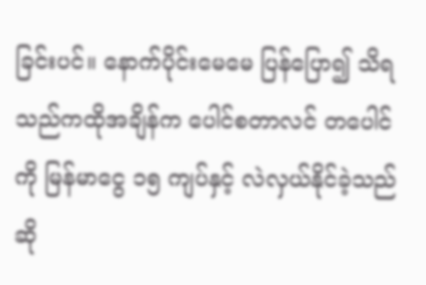ခြင်းပင်။ နောက်ပိုင်းမေမေ ပြန်ပြော၍ သိရသည်ကထိုအချိန်က ပေါင်စတာလင် တပေါင်ကို မြန်မာငွေ ၁၅ ကျပ်နှင့် လဲလှယ်နိုင်ခဲ့သည် ဆို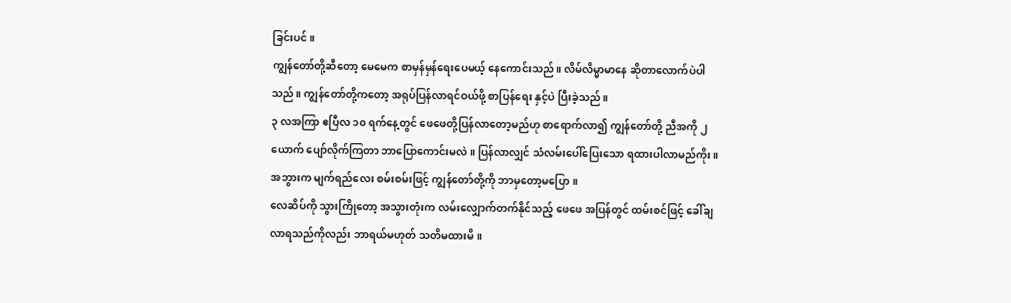ခြင်းပင်။
ကျွန်တော်တို့ဆီတော့ မေမေက စာမှန်မှန်ရေးပေမယ့် နေကောင်းသည်။ လိမ်လိမ္မာမာနေ ဆိုတာလောက်ပဲပါသည်။ ကျွန်တော်တို့ကတော့ အရုပ်ပြန်လာရင်ဝယ်ဖို့ စာပြန်ရေး နှင့်ပဲ ပြီးခဲ့သည်။
၃ လအကြာ ဧပြီလ ၁၀ ရက်နေ့တွင် ဖေဖေတို့ပြန်လာတော့မည်ဟု စာရောက်လာ၍ ကျွန်တော်တို့ ညီအကို ၂ ယောက် ပျော်လိုက်ကြတာ ဘာပြောကောင်းမလဲ။ ပြန်လာလျှင် သံလမ်းပေါ်ပြေးသော ရထားပါလာမည်ကိုး။ အဘွားက မျက်ရည်လေး စမ်းစမ်းဖြင့် ကျွန်တော်တို့ကို ဘာမှတော့မပြော။
လေဆိပ်ကို သွားကြိုတော့ အသွားတုံးက လမ်းလျှောက်တက်နိုင်သည့် ဖေဖေ အပြန်တွင် ထမ်းစင်ဖြင့် ခေါ်ချလာရသည်ကိုလည်း ဘာရယ်မဟုတ် သတိမထားမိ။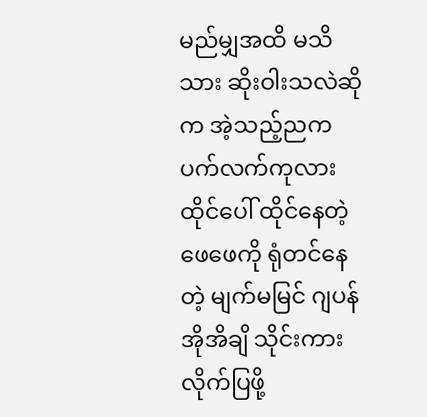မည်မျှအထိ မသိသား ဆိုးဝါးသလဲဆိုက အဲ့သည့်ညက ပက်လက်ကုလားထိုင်ပေါ် ထိုင်နေတဲ့ ဖေဖေကို ရုံတင်နေတဲ့ မျက်မမြင် ဂျပန် အိုအိချိ သိုင်းကား လိုက်ပြဖို့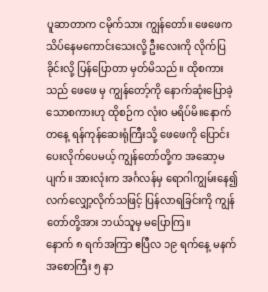ပူဆာတာက ငမိုက်သား ကျွန်တော်။ ဖေဖေက သိပ်နေမကောင်းသေးလို့ ဦးလေးကို လိုက်ပြခိုင်းလို့ ပြန်ပြောတာ မှတ်မိသည်။ ထိုစကားသည် ဖေဖေ မှ ကျွန်တော့်ကို နောက်ဆုံးပြောခဲ့သောစကားဟု ထိုစဉ်က လုံးဝ မရိပ်မိ။နောက်တနေ့ ရန်ကုန်ဆေးရုံကြီးသို့ ဖေဖေကို ပြောင်းပေးလိုက်ပေမယ့် ကျွန်တော်တို့က အဆော့မပျက်။ အားလုံးက အင်္ဂလန်မှ ရောဂါကျွမ်းနေ၍ လက်လျှော့လိုက်သဖြင့် ပြန်လာရခြင်းကို ကျွန်တော်တို့အား ဘယ်သူမှ မပြောကြ။
နောက် ၈ ရက်အကြာ ဧပြီလ ၁၉ ရက်နေ့ မနက်အစောကြီး ၅ နာ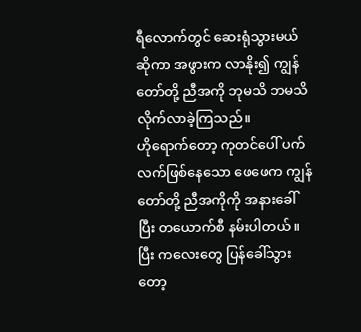ရီလောက်တွင် ဆေးရုံသွားမယ်ဆိုကာ အဖွားက လာနိုး၍ ကျွန်တော်တို့ ညီအကို ဘုမသိ ဘမသိ လိုက်လာခဲ့ကြသည်။
ဟိုရောက်တော့ ကုတင်ပေါ် ပက်လက်ဖြစ်နေသော ဖေဖေက ကျွန်တော်တို့ ညီအကိုကို အနားခေါ်ပြီး တယောက်စီ နမ်းပါတယ်။ ပြီး ကလေးတွေ ပြန်ခေါ်သွားတော့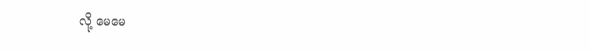လို့ မေမေ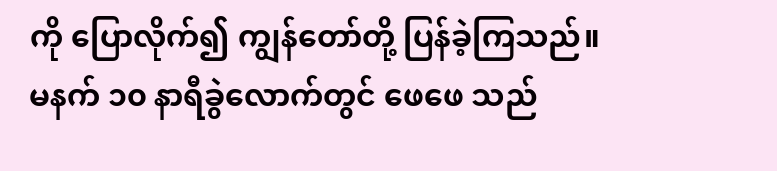ကို ပြောလိုက်၍ ကျွန်တော်တို့ ပြန်ခဲ့ကြသည်။
မနက် ၁၀ နာရီခွဲလောက်တွင် ဖေဖေ သည်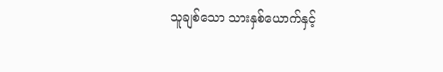သူချစ်သော သားနှစ်ယောက်နှင့်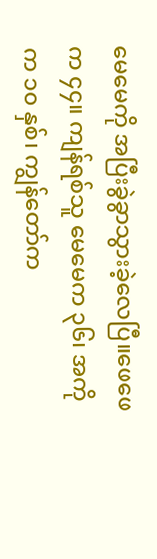မေမေကို အပြီးခွဲခွာသွားခဲ့လေပြီ။ဖေဖေက ၄၄။ ကျန်ရစ်သူ မေမေက ၃၆၊ အကိုက ၁၀ နှစ်၊ ကျွန်တော်က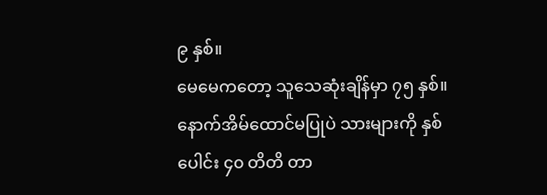၉ နှစ်။
မေမေကတော့ သူသေဆုံးချိန်မှာ ၇၅ နှစ်။ နောက်အိမ်ထောင်မပြုပဲ သားများကို နှစ်ပေါင်း ၄၀ တိတိ တာ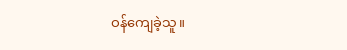ဝန်ကျေခဲ့သူ။